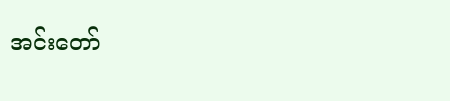အင်းတော်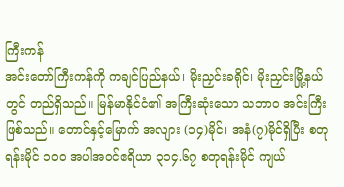ကြီးကန်
အင်းတော်ကြီးကန်ကို ကချင်ပြည်နယ်၊ မိုးညှင်းခရိုင်၊ မိုးညှင်းမြို့နယ်တွင် တည်ရှိသည်။ မြန်မာနိုင်ငံ၏ အကြီးဆုံးသော သဘာဝ အင်းကြီးဖြစ်သည်။ တောင်နှင့်မြောက် အလျား (၁၄)မိုင်၊ အနံ(၇)မိုင်ရှိပြီး စတုရန်းမိုင် ၁၀၀ အပါအဝင်ဧရိယာ ၃၁၄.၆၇ စတုရန်းမိုင် ကျယ်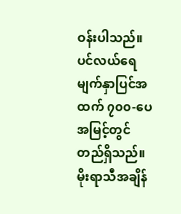ဝန်းပါသည်။ ပင်လယ်ရေမျက်နှာပြင်အထက် ၇၀၀-ပေ အမြင့်တွင် တည်ရှိသည်။ မိုးရာသီအချိန်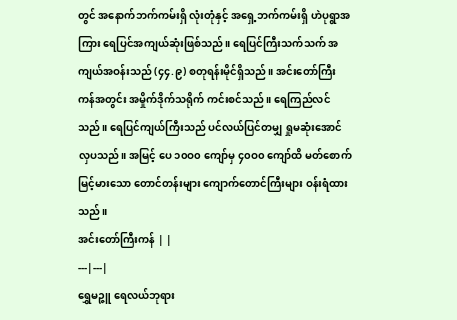တွင် အနောက်ဘက်ကမ်းရှိ လုံးတုံနှင့် အရှေ့ဘက်ကမ်းရှိ ဟဲပုရွာအကြား ရေပြင်အကျယ်ဆုံးဖြစ်သည်။ ရေပြင်ကြီးသက်သက် အကျယ်အဝန်းသည် (၄၄.၉) စတုရန်းမိုင်ရှိသည်။ အင်းတော်ကြီးကန်အတွင်း အမှိုက်ဒိုက်သရိုက် ကင်းစင်သည်။ ရေကြည်လင်သည်။ ရေပြင်ကျယ်ကြီးသည် ပင်လယ်ပြင်တမျှ ရှုမဆုံးအောင်လှပသည်။ အမြင့် ပေ ၁၀ဝ၀ ကျော်မှ ၄၀ဝ၀ ကျော်ထိ မတ်စောက်မြင့်မားသော တောင်တန်းများ ကျောက်တောင်ကြီးများ ဝန်းရံထားသည်။
အင်းတော်ကြီးကန် | |
---|---|
ရွှေမဉ္ဇူ ရေလယ်ဘုရား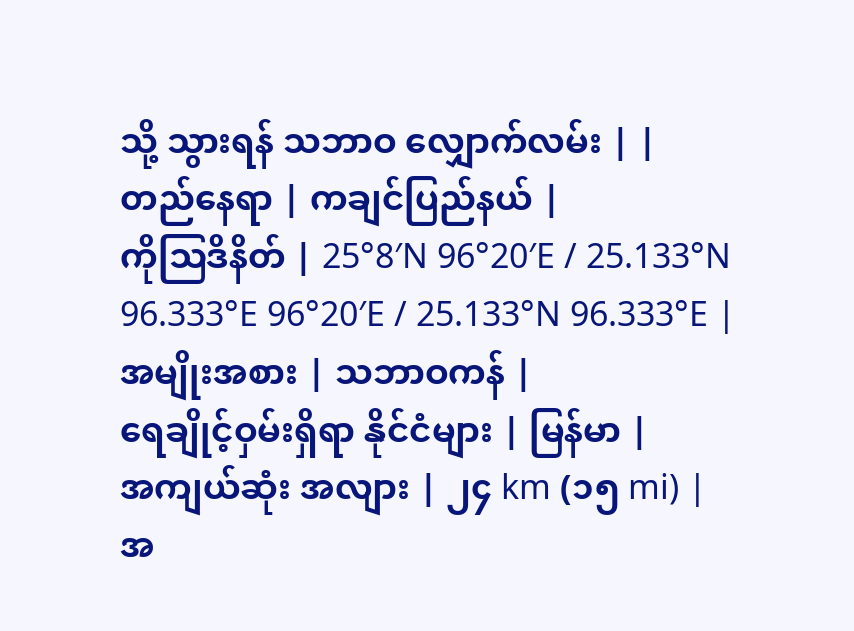သို့ သွားရန် သဘာဝ လျှောက်လမ်း | |
တည်နေရာ | ကချင်ပြည်နယ် |
ကိုဩဒိနိတ် | 25°8′N 96°20′E / 25.133°N 96.333°E 96°20′E / 25.133°N 96.333°E |
အမျိုးအစား | သဘာဝကန် |
ရေချိုင့်ဝှမ်းရှိရာ နိုင်ငံများ | မြန်မာ |
အကျယ်ဆုံး အလျား | ၂၄ km (၁၅ mi) |
အ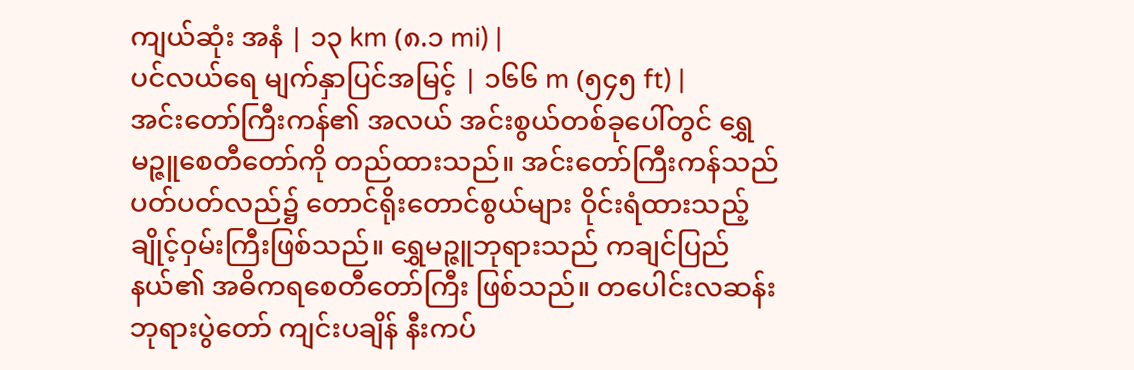ကျယ်ဆုံး အနံ | ၁၃ km (၈.၁ mi) |
ပင်လယ်ရေ မျက်နှာပြင်အမြင့် | ၁၆၆ m (၅၄၅ ft) |
အင်းတော်ကြီးကန်၏ အလယ် အင်းစွယ်တစ်ခုပေါ်တွင် ရွှေမဉ္ဇူစေတီတော်ကို တည်ထားသည်။ အင်းတော်ကြီးကန်သည် ပတ်ပတ်လည်၌ တောင်ရိုးတောင်စွယ်များ ဝိုင်းရံထားသည့် ချိုင့်ဝှမ်းကြီးဖြစ်သည်။ ရွှေမဉ္ဇူဘုရားသည် ကချင်ပြည်နယ်၏ အဓိကရစေတီတော်ကြီး ဖြစ်သည်။ တပေါင်းလဆန်း ဘုရားပွဲတော် ကျင်းပချိန် နီးကပ်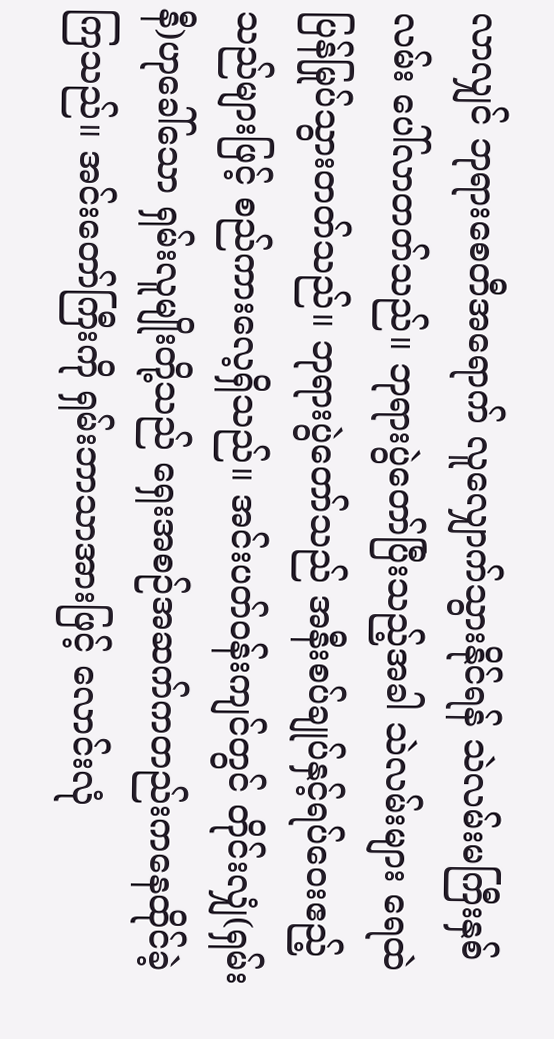လာလျှင် ဘုရားစေတီအရောက် လူလျှောက်သွားနိုင်ရန် သဲလမ်းမကြီးနှစ်လမ်း ပေါ်လာတတ်သည်။ ဘုရားပွဲတော်ပြီးသည့်အခါ သဲလမ်းများ ရေထဲ ပြန်မြုပ်သွားတတ်သည်။ ဘုရားပွဲတော်သည် အနီးစပ်ချုပ်နှင့်ရပ်ဝေးဧည့်သည်များဖြင့် စည်ကားလေ့ရှိသည်။ အင်းပတ်ဝန်းကျင်တွင် တိုင်းလျှံ(ရှမ်းနီ)ဟုခေါ်သော ရှမ်းလူမျိုးတို့သည် ရှေးအစဉ်အဆက်ကတည်းကနေထိုင်ခဲ့ကြသည်။ အင်းတော်ကြီးကို ရှမ်းဘာသာအားဖြင့် လောင်းလုံ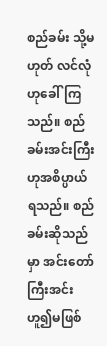စည်ခမ်း သို့မဟုတ် လင်လုံ ဟုခေါ်ကြသည်။ စည်ခမ်းအင်းကြီးဟုအစိပ္ပာယ်ရသည်။ စည်ခမ်းဆိုသည်မှာ အင်းတော်ကြီးအင်းဟူ၍မဖြစ်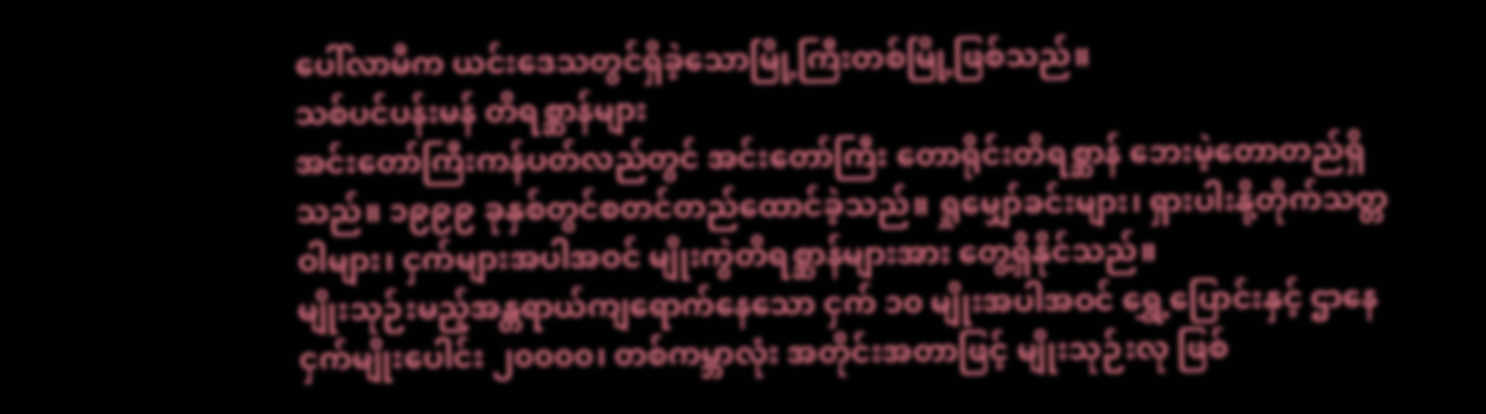ပေါ်လာမီက ယင်းဒေသတွင်ရှိခဲ့သောမြို့ကြီးတစ်မြို့ဖြစ်သည်။
သစ်ပင်ပန်းမန် တိရစ္ဆာန်များ
အင်းတော်ကြီးကန်ပတ်လည်တွင် အင်းတော်ကြီး တောရိုင်းတိရစ္ဆာန် ဘေးမဲ့တောတည်ရှိသည်။ ၁၉၉၉ ခုနှစ်တွင်စတင်တည်ထောင်ခဲ့သည်။ ရှုမျှော်ခင်းများ၊ ရှားပါးနို့တိုက်သတ္တဝါများ၊ ငှက်များအပါအဝင် မျိုးကွဲတိရစ္ဆာန်များအား တွေ့ရှိနိုင်သည်။
မျိုးသုဉ်းမည့်အန္တရာယ်ကျရောက်နေသော ငှက် ၁၀ မျိုးအပါအဝင် ရွှေ့ပြောင်းနှင့် ဌာနေ ငှက်မျိုးပေါင်း ၂၀၀၀၀၊ တစ်ကမ္ဘာလုံး အတိုင်းအတာဖြင့် မျိုးသုဉ်းလု ဖြစ်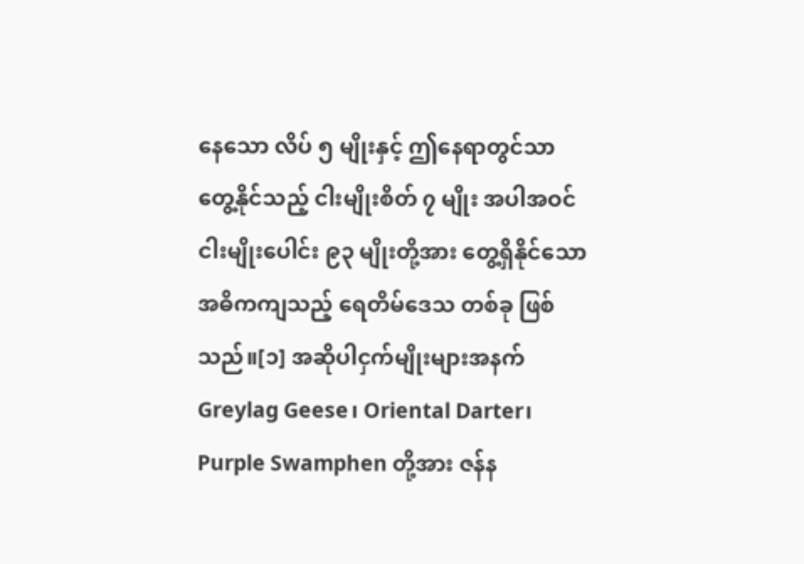နေသော လိပ် ၅ မျိုးနှင့် ဤနေရာတွင်သာ တွေ့နိုင်သည့် ငါးမျိုးစိတ် ၇ မျိုး အပါအဝင် ငါးမျိုးပေါင်း ၉၃ မျိုးတို့အား တွေ့ရှိနိုင်သော အဓိကကျသည့် ရေတိမ်ဒေသ တစ်ခု ဖြစ်သည်။[၁] အဆိုပါငှက်မျိုးများအနက် Greylag Geese၊ Oriental Darter၊ Purple Swamphen တို့အား ဇန်န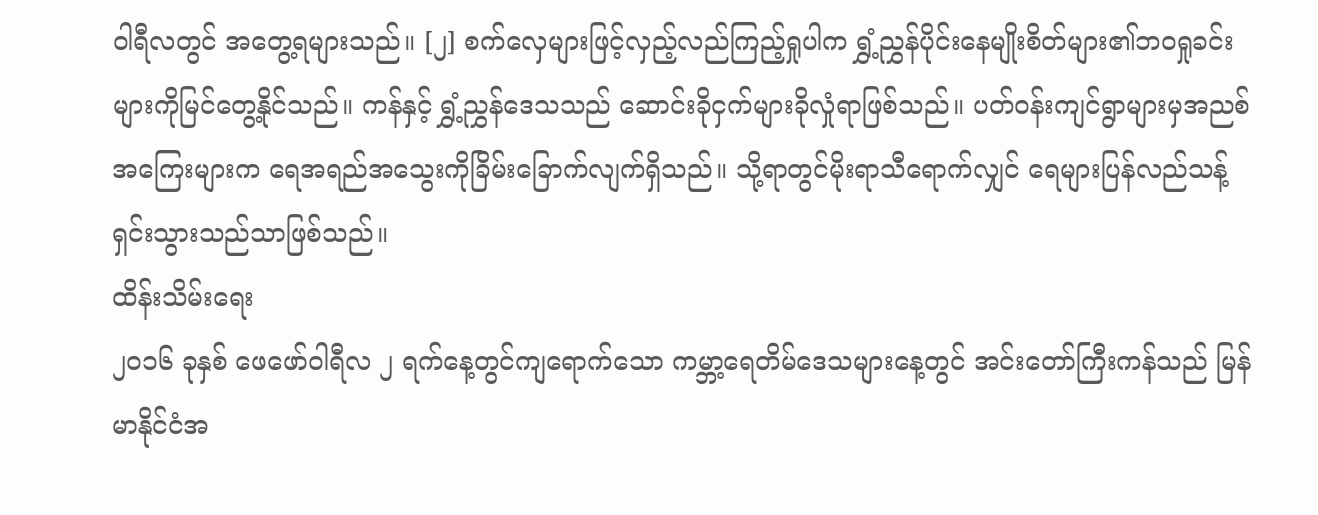ဝါရီလတွင် အတွေ့ရများသည်။ [၂] စက်လှေများဖြင့်လှည့်လည်ကြည့်ရှုပါက ရွှံ့ညွှန်ပိုင်းနေမျိုးစိတ်များ၏ဘဝရှုခင်းများကိုမြင်တွေ့နိုင်သည်။ ကန်နှင့် ရွှံ့ညွှန်ဒေသသည် ဆောင်းခိုငှက်များခိုလှုံရာဖြစ်သည်။ ပတ်ဝန်းကျင်ရွာများမှအညစ်အကြေးများက ရေအရည်အသွေးကိုခြိမ်းခြောက်လျက်ရှိသည်။ သို့ရာတွင်မိုးရာသီရောက်လျှင် ရေများပြန်လည်သန့်ရှင်းသွားသည်သာဖြစ်သည်။
ထိန်းသိမ်းရေး
၂၀၁၆ ခုနှစ် ဖေဖော်ဝါရီလ ၂ ရက်နေ့တွင်ကျရောက်သော ကမ္ဘာ့ရေတိမ်ဒေသများနေ့တွင် အင်းတော်ကြီးကန်သည် မြန်မာနိုင်ငံအ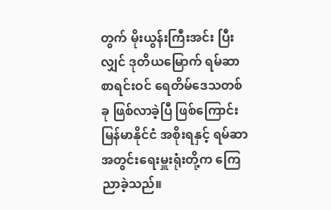တွက် မိုးယွန်းကြီးအင်း ပြီးလျှင် ဒုတိယမြောက် ရမ်ဆာစာရင်းဝင် ရေတိမ်ဒေသတစ်ခု ဖြစ်လာခဲ့ပြီ ဖြစ်ကြောင်း မြန်မာနိုင်ငံ အစိုးရနှင့် ရမ်ဆာ အတွင်းရေးမှူးရုံးတို့က ကြေညာခဲ့သည်။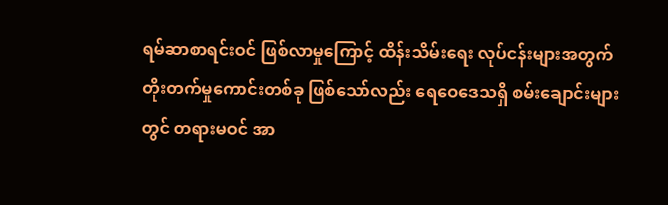ရမ်ဆာစာရင်းဝင် ဖြစ်လာမှုကြောင့် ထိန်းသိမ်းရေး လုပ်ငန်းများအတွက် တိုးတက်မှုကောင်းတစ်ခု ဖြစ်သော်လည်း ရေဝေဒေသရှိ စမ်းချောင်းများတွင် တရားမဝင် အာ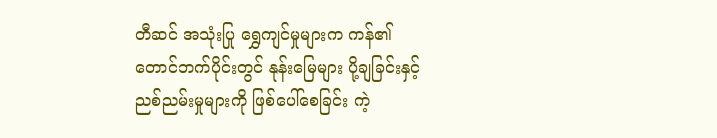တီဆင် အသုံးပြု ရွှေကျင်မှုများက ကန်၏တောင်ဘက်ပိုင်းတွင် နုန်းမြေများ ပို့ချခြင်းနှင့် ညစ်ညမ်းမှုများကို ဖြစ်ပေါ်စေခြင်း ကဲ့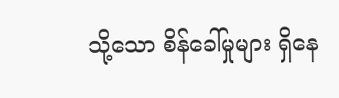သို့သော စိန်ခေါ်မှုများ ရှိနေ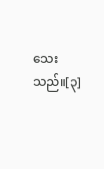သေးသည်။[၃]